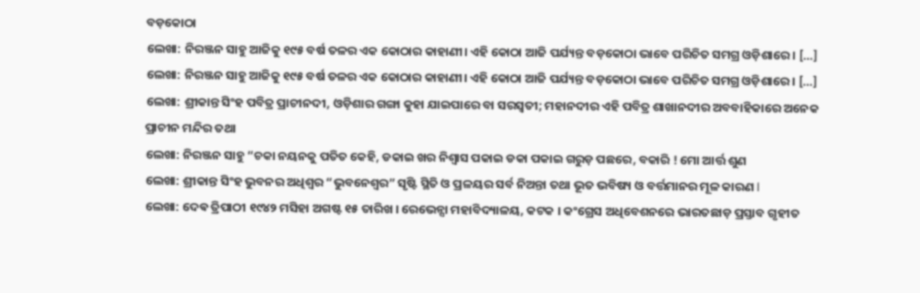ବଡ଼କୋଠା
ଲେଖା: ନିରଞ୍ଜନ ସାହୁ ଆଜିକୁ ୧୯୫ ବର୍ଷ ତଳର ଏକ କୋଠାର କାହାଣୀ। ଏହି କୋଠା ଆଜି ପର୍ଯ୍ୟନ୍ତ ବଡ଼କୋଠା ଭାବେ ପରିଚିତ ସମଗ୍ର ଓଡ଼ିଶାରେ । […]
ଲେଖା: ନିରଞ୍ଜନ ସାହୁ ଆଜିକୁ ୧୯୫ ବର୍ଷ ତଳର ଏକ କୋଠାର କାହାଣୀ। ଏହି କୋଠା ଆଜି ପର୍ଯ୍ୟନ୍ତ ବଡ଼କୋଠା ଭାବେ ପରିଚିତ ସମଗ୍ର ଓଡ଼ିଶାରେ । […]
ଲେଖା: ଶ୍ରୀକାନ୍ତ ସିଂହ ପବିତ୍ର ପ୍ରାଚୀନଦୀ, ଓଡ଼ିଶାର ଗଙ୍ଗା କୁହା ଯାଇପାରେ ବା ସରସ୍ବତୀ; ମହାନଦୀର ଏହି ପବିତ୍ର ଶାଖାନଦୀର ଅବବାହିକାରେ ଅନେକ ପ୍ରାଚୀନ ମନ୍ଦିର ତଥା
ଲେଖା: ନିରଞ୍ଜନ ସାହୁ “ଚକା ନୟନକୁ ପତିତ କେହି, ଡକାଇ ଖର ନିଶ୍ଵାସ ପକାଇ ଡକା ପକାଇ ଗରୁଡ଼ ପଛରେ, ବକାରି ! ମୋ ଆର୍ତ୍ତ ଶୁଣ
ଲେଖା: ଶ୍ରୀକାନ୍ତ ସିଂହ ଭୁବନର ଅଧିଶ୍ୱର “ଭୁବନେଶ୍ୱର” ସୃଷ୍ଟି ସ୍ଥିତି ଓ ପ୍ରଳୟର ସର୍ବ ନିଅନ୍ତା ତଥା ଭୂତ ଭବିଷ୍ୟ ଓ ବର୍ତ୍ତମାନର ମୂଳ କାରଣ l
ଲେଖା: ଦେଵ ତ୍ରିପାଠୀ ୧୯୪୨ ମସିହା ଅଗଷ୍ଟ ୧୫ ତାରିଖ । ରେଭେନ୍ସା ମହାବିଦ୍ୟାଳୟ, କଟକ । କଂଗ୍ରେସ ଅଧିବେଶନରେ ଭାରତଛାଡ଼ ପ୍ରସ୍ତାବ ଗୃହୀତ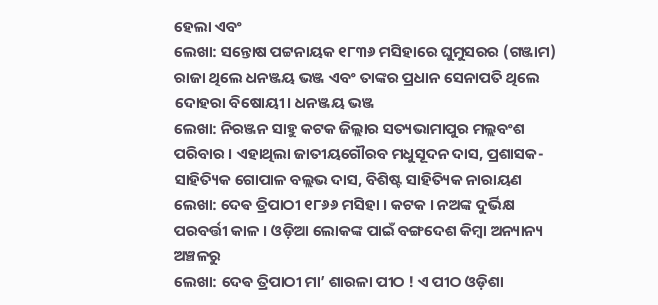ହେଲା ଏବଂ
ଲେଖା: ସନ୍ତୋଷ ପଟ୍ଟନାୟକ ୧୮୩୬ ମସିହାରେ ଘୁମୁସରର (ଗଞ୍ଜାମ) ରାଜା ଥିଲେ ଧନଞ୍ଜୟ ଭଞ୍ଜ ଏବଂ ତାଙ୍କର ପ୍ରଧାନ ସେନାପତି ଥିଲେ ଦୋହରା ବିଷୋୟୀ। ଧନଞ୍ଜୟ ଭଞ୍ଜ
ଲେଖା: ନିରଞ୍ଜନ ସାହୁ କଟକ ଜିଲ୍ଲାର ସତ୍ୟଭାମାପୁର ମଲ୍ଲବଂଶ ପରିବାର । ଏହାଥିଲା ଜାତୀୟଗୌରବ ମଧୁସୂଦନ ଦାସ, ପ୍ରଶାସକ-ସାହିତ୍ୟିକ ଗୋପାଳ ବଲ୍ଲଭ ଦାସ, ବିଶିଷ୍ଟ ସାହିତ୍ୟିକ ନାରାୟଣ
ଲେଖା: ଦେଵ ତ୍ରିପାଠୀ ୧୮୬୬ ମସିହା । କଟକ । ନଅଙ୍କ ଦୁର୍ଭିକ୍ଷ ପରବର୍ତ୍ତୀ କାଳ । ଓଡ଼ିଆ ଲୋକଙ୍କ ପାଇଁ ବଙ୍ଗଦେଶ କିମ୍ବା ଅନ୍ୟାନ୍ୟ ଅଞ୍ଚଳରୁ
ଲେଖା: ଦେଵ ତ୍ରିପାଠୀ ମା’ ଶାରଳା ପୀଠ ! ଏ ପୀଠ ଓଡ଼ିଶା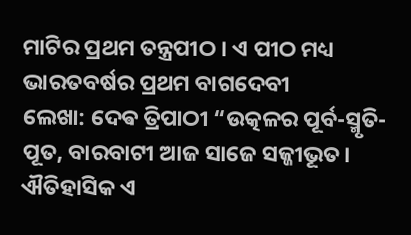ମାଟିର ପ୍ରଥମ ତନ୍ତ୍ରପୀଠ । ଏ ପୀଠ ମଧ୍ୟ ଭାରତବର୍ଷର ପ୍ରଥମ ବାଗଦେବୀ
ଲେଖା: ଦେଵ ତ୍ରିପାଠୀ “ଉତ୍କଳର ପୂର୍ବ-ସ୍ମୃତି-ପୂତ, ବାରବାଟୀ ଆଜ ସାଜେ ସଜ୍ଜୀଭୂତ। ଐତିହାସିକ ଏ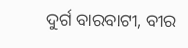ଦୁର୍ଗ ବାରବାଟୀ, ବୀର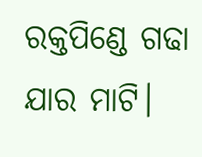ରକ୍ତପିଣ୍ଡେ ଗଢା ଯାର ମାଟି।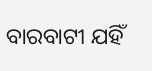ବାରବାଟୀ ଯହିଁ